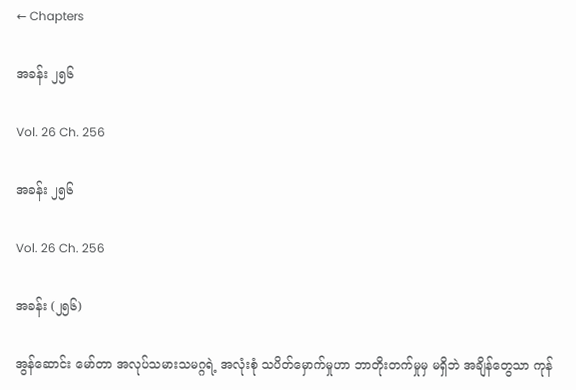← Chapters

အခန်း ၂၅၆

Vol. 26 Ch. 256

အခန်း ၂၅၆

Vol. 26 Ch. 256

အခန်း (၂၅၆)

အွန်ဆောင်း မော်တာ အလုပ်သမားသမဂ္ဂရဲ့ အလုံးစုံ သပိတ်မှောက်မှုဟာ ဘာတိုးတက်မှုမှ မရှိဘဲ အချိန်တွေသာ ကုန်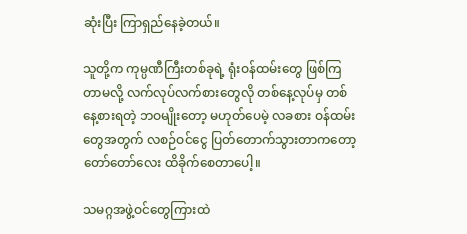ဆုံးပြီး ကြာရှည်နေခဲ့တယ်။

သူတို့က ကုမ္ပဏီကြီးတစ်ခုရဲ့ ရုံးဝန်ထမ်းတွေ ဖြစ်ကြတာမလို့ လက်လုပ်လက်စားတွေလို တစ်နေ့လုပ်မှ တစ်နေ့စားရတဲ့ ဘဝမျိုးတော့ မဟုတ်ပေမဲ့ လခစား ဝန်ထမ်းတွေအတွက် လစဉ်ဝင်ငွေ ပြတ်တောက်သွားတာကတော့ တော်တော်လေး ထိခိုက်စေတာပေါ့။

သမဂ္ဂအဖွဲ့ဝင်တွေကြားထဲ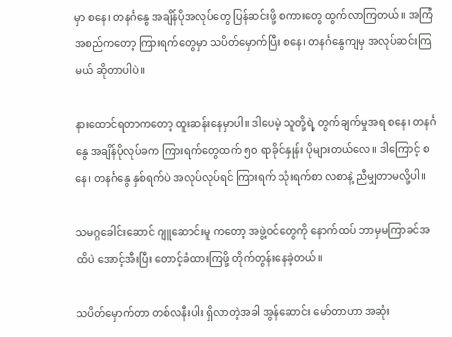မှာ စနေ၊ တနင်္ဂနွေ အချိန်ပိုအလုပ်တွေ ပြန်ဆင်းဖို့ စကားတွေ ထွက်လာကြတယ်။ အကြံအစည်ကတော့ ကြားရက်တွေမှာ သပိတ်မှောက်ပြီး စနေ၊ တနင်္ဂနွေကျမှ အလုပ်ဆင်းကြမယ် ဆိုတာပါပဲ။

နားထောင်ရတာကတော့ ထူးဆန်းနေမှာပါ။ ဒါပေမဲ့ သူတို့ရဲ့ တွက်ချက်မှုအရ စနေ၊ တနင်္ဂနွေ အချိန်ပိုလုပ်ခက ကြားရက်တွေထက် ၅၀ ရာခိုင်နှုန်း ပိုများတယ်လေ။ ဒါကြောင့် စနေ၊ တနင်္ဂနွေ နှစ်ရက်ပဲ အလုပ်လုပ်ရင် ကြားရက် သုံးရက်စာ လစာနဲ့ ညီမျှတာမလို့ပါ။

သမဂ္ဂခေါင်းဆောင် ဂျူဆောင်းမူ ကတော့ အဖွဲ့ဝင်တွေကို နောက်ထပ် ဘာမှမကြာခင်အထိပဲ အောင့်အီးပြီး တောင့်ခံထားကြဖို့ တိုက်တွန်းနေခဲ့တယ်။

သပိတ်မှောက်တာ တစ်လနီးပါး ရှိလာတဲ့အခါ အွန်ဆောင်း မော်တာဟာ အဆုံး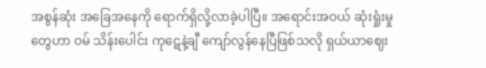အစွန်ဆုံး အခြေအနေကို ရောက်ရှိလို့လာခဲ့ပါပြီ။ အရောင်းအဝယ် ဆုံးရှုံးမှုတွေဟာ ဝမ် သိန်းပေါင်း ကုဋေနဲ့ချီ ကျော်လွန်နေပြီဖြစ်သလို ရှယ်ယာဈေး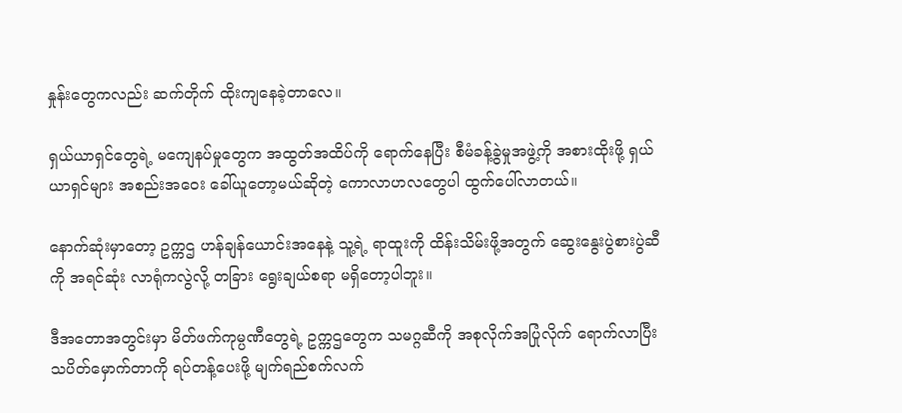နှုန်းတွေကလည်း ဆက်တိုက် ထိုးကျနေခဲ့တာလေ။

ရှယ်ယာရှင်တွေရဲ့ မကျေနပ်မှုတွေက အထွတ်အထိပ်ကို ရောက်နေပြီး စီမံခန့်ခွဲမှုအဖွဲ့ကို အစားထိုးဖို့ ရှယ်ယာရှင်များ အစည်းအဝေး ခေါ်ယူတော့မယ်ဆိုတဲ့ ကောလာဟလတွေပါ ထွက်ပေါ်လာတယ်။

နောက်ဆုံးမှာတော့ ဥက္ကဌ ဟန်ချန်ယောင်းအနေနဲ့ သူ့ရဲ့ ရာထူးကို ထိန်းသိမ်းဖို့အတွက် ဆွေးနွေးပွဲစားပွဲဆီကို အရင်ဆုံး လာရုံကလွဲလို့ တခြား ရွေးချယ်စရာ မရှိတော့ပါဘူး။

ဒီအတောအတွင်းမှာ မိတ်ဖက်ကုမ္ပဏီတွေရဲ့ ဥက္ကဌတွေက သမဂ္ဂဆီကို အစုလိုက်အပြုံလိုက် ရောက်လာပြီး သပိတ်မှောက်တာကို ရပ်တန့်ပေးဖို့ မျက်ရည်စက်လက်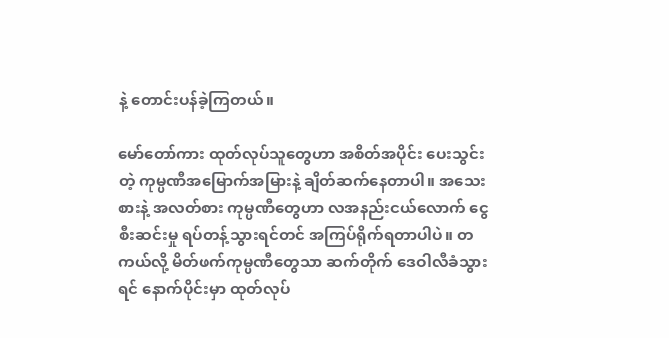နဲ့ တောင်းပန်ခဲ့ကြတယ်။

မော်တော်ကား ထုတ်လုပ်သူတွေဟာ အစိတ်အပိုင်း ပေးသွင်းတဲ့ ကုမ္ပဏီအမြောက်အမြားနဲ့ ချိတ်ဆက်နေတာပါ။ အသေးစားနဲ့ အလတ်စား ကုမ္ပဏီတွေဟာ လအနည်းငယ်လောက် ငွေစီးဆင်းမှု ရပ်တန့်သွားရင်တင် အကြပ်ရိုက်ရတာပါပဲ။ တကယ်လို့ မိတ်ဖက်ကုမ္ပဏီတွေသာ ဆက်တိုက် ဒေဝါလီခံသွားရင် နောက်ပိုင်းမှာ ထုတ်လုပ်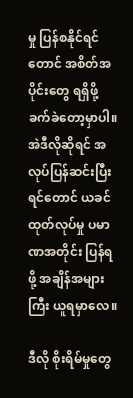မှု ပြန်စနိုင်ရင်တောင် အစိတ်အပိုင်းတွေ ရရှိဖို့ ခက်ခဲတော့မှာပါ။ အဲဒီလိုဆိုရင် အလုပ်ပြန်ဆင်းပြီးရင်တောင် ယခင် ထုတ်လုပ်မှု ပမာဏအတိုင်း ပြန်ရဖို့ အချိန်အများကြီး ယူရမှာလေ။

ဒီလို စိုးရိမ်မှုတွေ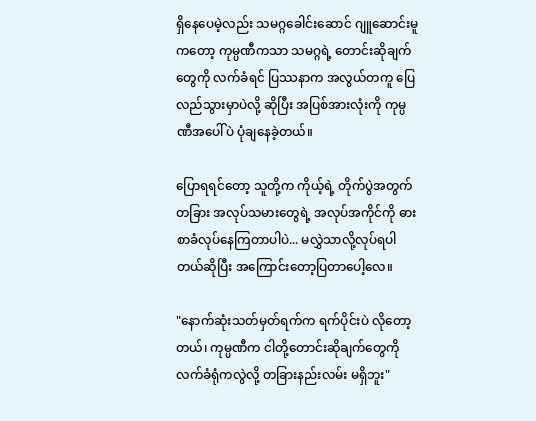ရှိနေပေမဲ့လည်း သမဂ္ဂခေါင်းဆောင် ဂျူဆောင်းမူ ကတော့ ကုမ္ပဏီကသာ သမဂ္ဂရဲ့ တောင်းဆိုချက်တွေကို လက်ခံရင် ပြဿနာက အလွယ်တကူ ပြေလည်သွားမှာပဲလို့ ဆိုပြီး အပြစ်အားလုံးကို ကုမ္ပဏီအပေါ်ပဲ ပုံချနေခဲ့တယ်။

ပြောရရင်တော့ သူတို့က ကိုယ့်ရဲ့ တိုက်ပွဲအတွက် တခြား အလုပ်သမားတွေရဲ့ အလုပ်အကိုင်ကို ဓားစာခံလုပ်နေကြတာပါပဲ... မလွှဲသာလို့လုပ်ရပါတယ်ဆိုပြီး အကြောင်းတော့ပြတာပေါ့လေ။

"နောက်ဆုံးသတ်မှတ်ရက်က ရက်ပိုင်းပဲ လိုတော့တယ်၊ ကုမ္ပဏီက ငါတို့တောင်းဆိုချက်တွေကို လက်ခံရုံကလွဲလို့ တခြားနည်းလမ်း မရှိဘူး"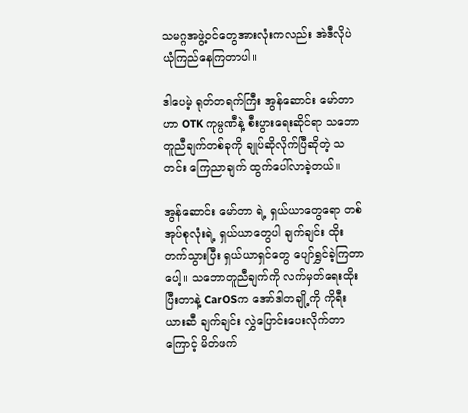သမဂ္ဂအဖွဲ့ဝင်တွေအားလုံးကလည်း အဲဒီလိုပဲ ယုံကြည်နေကြတာပါ။

ဒါပေမဲ့ ရုတ်တရက်ကြီး အွန်ဆောင်း မော်တာ ဟာ OTK ကုမ္ပဏီနဲ့ စီးပွားရေးဆိုင်ရာ သဘောတူညီချက်တစ်ခုကို ချုပ်ဆိုလိုက်ပြီဆိုတဲ့ သတင်း ကြေညာချက် ထွက်ပေါ်လာခဲ့တယ်။

အွန်ဆောင်း မော်တာ ရဲ့ ရှယ်ယာတွေရော တစ်အုပ်စုလုံးရဲ့ ရှယ်ယာတွေပါ ချက်ချင်း ထိုးတက်သွားပြီး ရှယ်ယာရှင်တွေ ပျော်ရွှင်ခဲ့ကြတာပေါ့။ သဘောတူညီချက်ကို လက်မှတ်ရေးထိုး ပြီးတာနဲ့ CarOSက အော်ဒါတချို့ကို ကိုရီးယားဆီ ချက်ချင်း လွှဲပြောင်းပေးလိုက်တာကြောင့် မိတ်ဖက်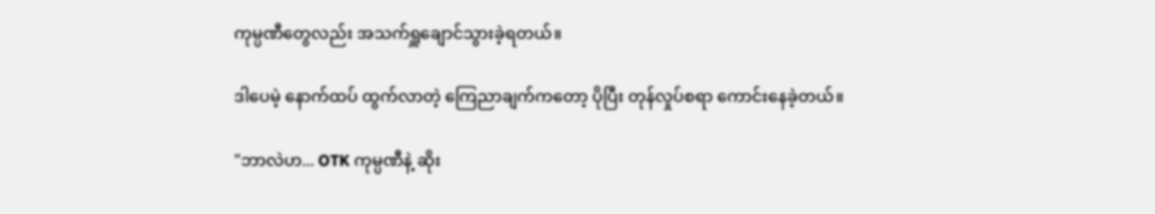ကုမ္ပဏီတွေလည်း အသက်ရှူချောင်သွားခဲ့ရတယ်။

ဒါပေမဲ့ နောက်ထပ် ထွက်လာတဲ့ ကြေညာချက်ကတော့ ပိုပြီး တုန်လှုပ်စရာ ကောင်းနေခဲ့တယ်။

"ဘာလဲဟ... OTK ကုမ္ပဏီနဲ့ ဆိုး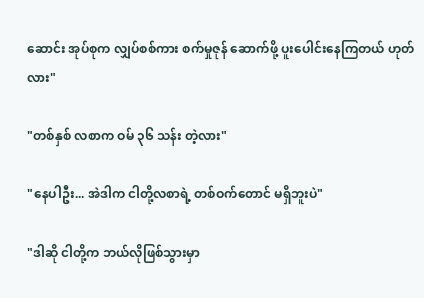ဆောင်း အုပ်စုက လျှပ်စစ်ကား စက်မှုဇုန် ဆောက်ဖို့ ပူးပေါင်းနေကြတယ် ဟုတ်လား"

"တစ်နှစ် လစာက ဝမ် ၃၆ သန်း တဲ့လား"

"နေပါဦး... အဲဒါက ငါတို့လစာရဲ့ တစ်ဝက်တောင် မရှိဘူးပဲ"

"ဒါဆို ငါတို့က ဘယ်လိုဖြစ်သွားမှာ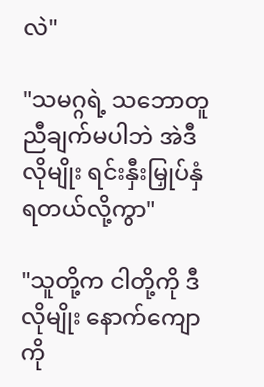လဲ"

"သမဂ္ဂရဲ့ သဘောတူညီချက်မပါဘဲ အဲဒီလိုမျိုး ရင်းနှီးမြှုပ်နှံရတယ်လို့ကွာ"

"သူတို့က ငါတို့ကို ဒီလိုမျိုး နောက်ကျောကို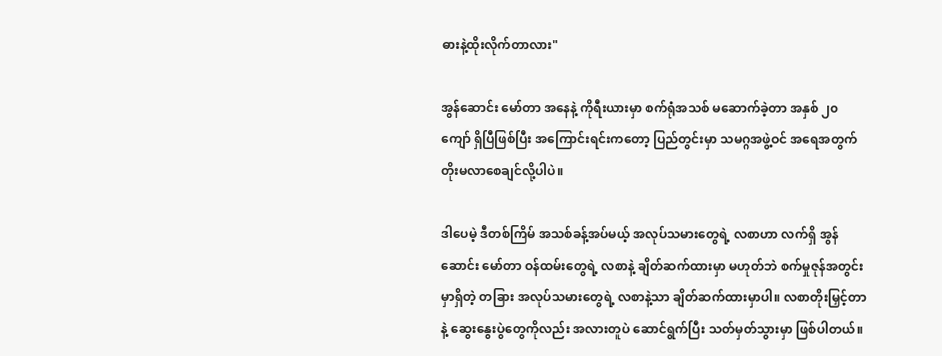ဓားနဲ့ထိုးလိုက်တာလား"

အွန်ဆောင်း မော်တာ အနေနဲ့ ကိုရီးယားမှာ စက်ရုံအသစ် မဆောက်ခဲ့တာ အနှစ် ၂၀ ကျော် ရှိပြီဖြစ်ပြီး အကြောင်းရင်းကတော့ ပြည်တွင်းမှာ သမဂ္ဂအဖွဲ့ဝင် အရေအတွက် တိုးမလာစေချင်လို့ပါပဲ။

ဒါပေမဲ့ ဒီတစ်ကြိမ် အသစ်ခန့်အပ်မယ့် အလုပ်သမားတွေရဲ့ လစာဟာ လက်ရှိ အွန်ဆောင်း မော်တာ ဝန်ထမ်းတွေရဲ့ လစာနဲ့ ချိတ်ဆက်ထားမှာ မဟုတ်ဘဲ စက်မှုဇုန်အတွင်းမှာရှိတဲ့ တခြား အလုပ်သမားတွေရဲ့ လစာနဲ့သာ ချိတ်ဆက်ထားမှာပါ။ လစာတိုးမြှင့်တာနဲ့ ဆွေးနွေးပွဲတွေကိုလည်း အလားတူပဲ ဆောင်ရွက်ပြီး သတ်မှတ်သွားမှာ ဖြစ်ပါတယ်။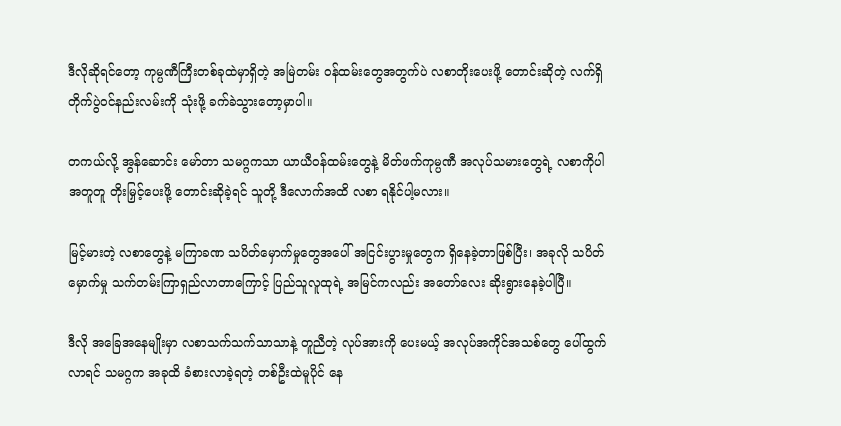ဒီလိုဆိုရင်တော့ ကုမ္ပဏီကြီးတစ်ခုထဲမှာရှိတဲ့ အမြဲတမ်း ဝန်ထမ်းတွေအတွက်ပဲ လစာတိုးပေးဖို့ တောင်းဆိုတဲ့ လက်ရှိ တိုက်ပွဲဝင်နည်းလမ်းကို သုံးဖို့ ခက်ခဲသွားတော့မှာပါ။

တကယ်လို့ အွန်ဆောင်း မော်တာ သမဂ္ဂကသာ ယာယီဝန်ထမ်းတွေနဲ့ မိတ်ဖက်ကုမ္ပဏီ အလုပ်သမားတွေရဲ့ လစာကိုပါ အတူတူ တိုးမြှင့်ပေးဖို့ တောင်းဆိုခဲ့ရင် သူတို့ ဒီလောက်အထိ လစာ ရနိုင်ပါ့မလား။

မြင့်မားတဲ့ လစာတွေနဲ့ မကြာခဏ သပိတ်မှောက်မှုတွေအပေါ် အငြင်းပွားမှုတွေက ရှိနေခဲ့တာဖြစ်ပြီး၊ အခုလို သပိတ်မှောက်မှု သက်တမ်းကြာရှည်လာတာကြောင့် ပြည်သူလူထုရဲ့ အမြင်ကလည်း အတော်လေး ဆိုးရွားနေခဲ့ပါပြီ။

ဒီလို အခြေအနေမျိုးမှာ လစာသက်သက်သာသာနဲ့ တူညီတဲ့ လုပ်အားကို ပေးမယ့် အလုပ်အကိုင်အသစ်တွေ ပေါ်ထွက်လာရင် သမဂ္ဂက အခုထိ ခံစားလာခဲ့ရတဲ့ တစ်ဦးထဲမူပိုင် နေ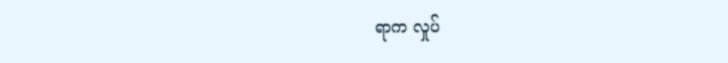ရာက လှုပ်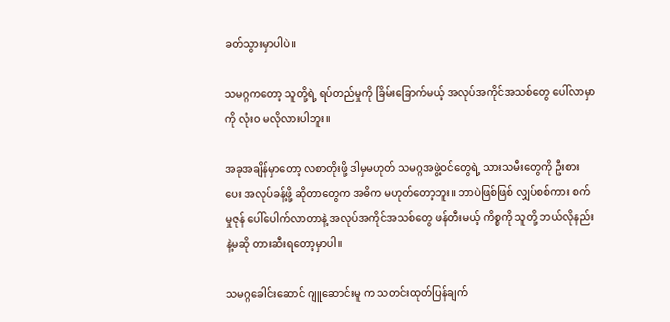ခတ်သွားမှာပါပဲ။

သမဂ္ဂကတော့ သူတို့ရဲ့ ရပ်တည်မှုကို ခြိမ်းခြောက်မယ့် အလုပ်အကိုင်အသစ်တွေ ပေါ်လာမှာကို လုံးဝ မလိုလားပါဘူး။

အခုအချိန်မှာတော့ လစာတိုးဖို့ ဒါမှမဟုတ် သမဂ္ဂအဖွဲ့ဝင်တွေရဲ့ သားသမီးတွေကို ဦးစားပေး အလုပ်ခန့်ဖို့ ဆိုတာတွေက အဓိက မဟုတ်တော့ဘူး။ ဘာပဲဖြစ်ဖြစ် လျှပ်စစ်ကား စက်မှုဇုန် ပေါ်ပေါက်လာတာနဲ့ အလုပ်အကိုင်အသစ်တွေ ဖန်တီးမယ့် ကိစ္စကို သူတို့ ဘယ်လိုနည်းနဲ့မဆို တားဆီးရတော့မှာပါ။

သမဂ္ဂခေါင်းဆောင် ဂျူဆောင်းမူ က သတင်းထုတ်ပြန်ချက်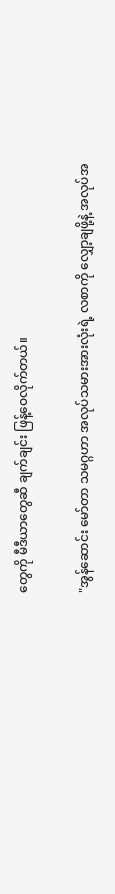တွေကို မီဒီယာတွေဆီ ချက်ချင်း ဖြန့်ဝေလိုက်တယ်။

"အွန်ဆောင်း မော်တာ သမဂ္ဂဟာ အလုပ်သမားအားလုံးရဲ့ လစာကို လျှော့ချဖို့နဲ့ အလုပ်အ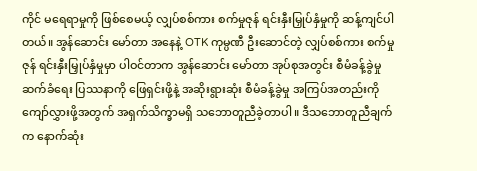ကိုင် မရေရာမှုကို ဖြစ်စေမယ့် လျှပ်စစ်ကား စက်မှုဇုန် ရင်းနှီးမြှုပ်နှံမှုကို ဆန့်ကျင်ပါတယ်။ အွန်ဆောင်း မော်တာ အနေနဲ့ OTK ကုမ္ပဏီ ဦးဆောင်တဲ့ လျှပ်စစ်ကား စက်မှုဇုန် ရင်းနှီးမြှုပ်နှံမှုမှာ ပါဝင်တာက အွန်ဆောင်း မော်တာ အုပ်စုအတွင်း စီမံခန့်ခွဲမှု ဆက်ခံရေး ပြဿနာကို ဖြေရှင်းဖို့နဲ့ အဆိုးရွားဆုံး စီမံခန့်ခွဲမှု အကြပ်အတည်းကို ကျော်လွှားဖို့အတွက် အရှက်သိက္ခာမရှိ သဘောတူညီခဲ့တာပါ။ ဒီသဘောတူညီချက်က နောက်ဆုံး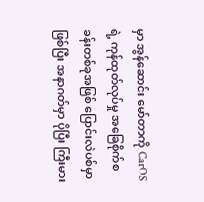မှာ အွန်ဆောင်း မော်တာကို CarOSရဲ့ ကုန်ထုတ်လုပ်မှု အခြေစိုက်စခန်းတစ်ခုအဖြစ် ပြောင်းလဲပစ်မှာ ဖြစ်ပြီး အနာဂတ်မှာ ပိုပြီး ကြီးမား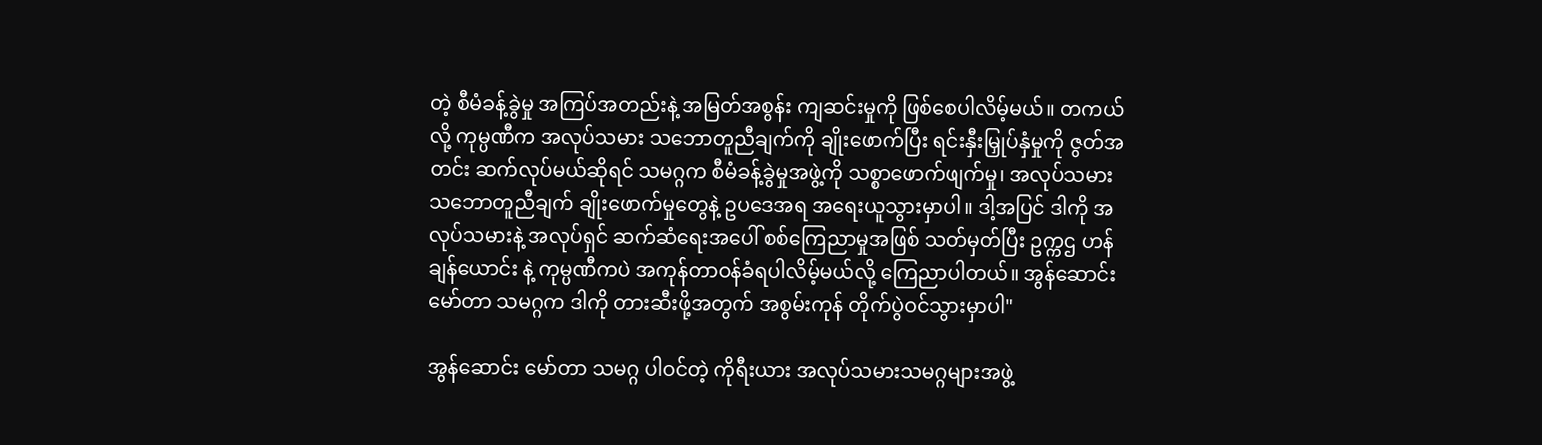တဲ့ စီမံခန့်ခွဲမှု အကြပ်အတည်းနဲ့ အမြတ်အစွန်း ကျဆင်းမှုကို ဖြစ်စေပါလိမ့်မယ်။ တကယ်လို့ ကုမ္ပဏီက အလုပ်သမား သဘောတူညီချက်ကို ချိုးဖောက်ပြီး ရင်းနှီးမြှုပ်နှံမှုကို ဇွတ်အတင်း ဆက်လုပ်မယ်ဆိုရင် သမဂ္ဂက စီမံခန့်ခွဲမှုအဖွဲ့ကို သစ္စာဖောက်ဖျက်မှု၊ အလုပ်သမား သဘောတူညီချက် ချိုးဖောက်မှုတွေနဲ့ ဥပဒေအရ အရေးယူသွားမှာပါ။ ဒါ့အပြင် ဒါကို အလုပ်သမားနဲ့ အလုပ်ရှင် ဆက်ဆံရေးအပေါ် စစ်ကြေညာမှုအဖြစ် သတ်မှတ်ပြီး ဥက္ကဌ ဟန်ချန်ယောင်း နဲ့ ကုမ္ပဏီကပဲ အကုန်တာဝန်ခံရပါလိမ့်မယ်လို့ ကြေညာပါတယ်။ အွန်ဆောင်း မော်တာ သမဂ္ဂက ဒါကို တားဆီးဖို့အတွက် အစွမ်းကုန် တိုက်ပွဲဝင်သွားမှာပါ"

အွန်ဆောင်း မော်တာ သမဂ္ဂ ပါဝင်တဲ့ ကိုရီးယား အလုပ်သမားသမဂ္ဂများအဖွဲ့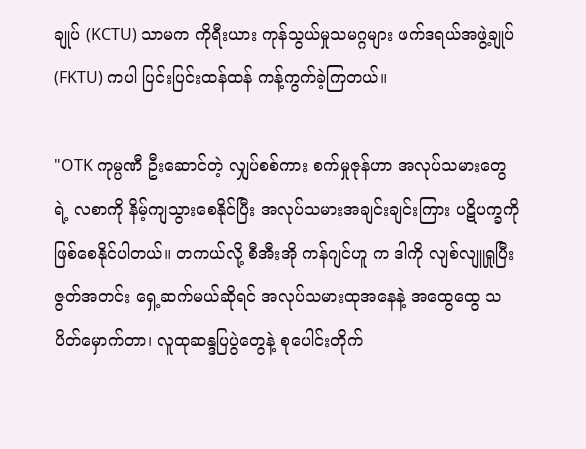ချုပ် (KCTU) သာမက ကိုရီးယား ကုန်သွယ်မှုသမဂ္ဂများ ဖက်ဒရယ်အဖွဲ့ချုပ် (FKTU) ကပါ ပြင်းပြင်းထန်ထန် ကန့်ကွက်ခဲ့ကြတယ်။

"OTK ကုမ္ပဏီ ဦးဆောင်တဲ့ လျှပ်စစ်ကား စက်မှုဇုန်ဟာ အလုပ်သမားတွေရဲ့ လစာကို နိမ့်ကျသွားစေနိုင်ပြီး အလုပ်သမားအချင်းချင်းကြား ပဋိပက္ခကို ဖြစ်စေနိုင်ပါတယ်။ တကယ်လို့ စီအီးအို ကန်ဂျင်ဟူ က ဒါကို လျစ်လျူရှုပြီး ဇွတ်အတင်း ရှေ့ဆက်မယ်ဆိုရင် အလုပ်သမားထုအနေနဲ့ အထွေထွေ သပိတ်မှောက်တာ၊ လူထုဆန္ဒပြပွဲတွေနဲ့ စုပေါင်းတိုက်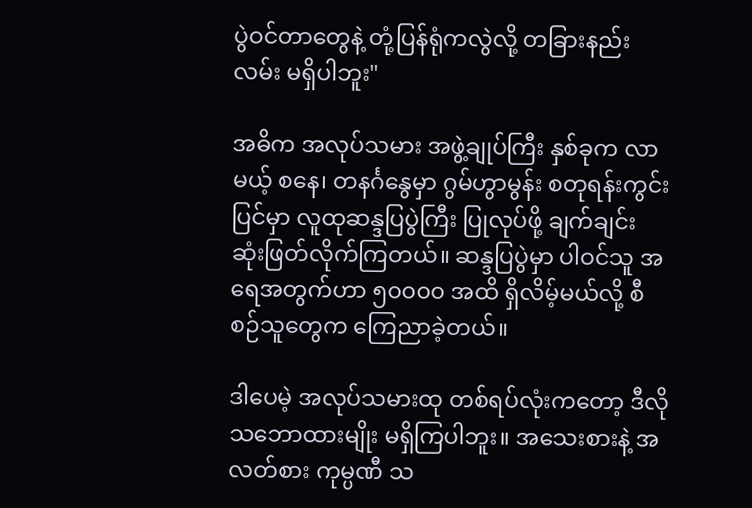ပွဲဝင်တာတွေနဲ့ တုံ့ပြန်ရုံကလွဲလို့ တခြားနည်းလမ်း မရှိပါဘူး"

အဓိက အလုပ်သမား အဖွဲ့ချုပ်ကြီး နှစ်ခုက လာမယ့် စနေ၊ တနင်္ဂနွေမှာ ဂွမ်ဟွာမွန်း စတုရန်းကွင်းပြင်မှာ လူထုဆန္ဒပြပွဲကြီး ပြုလုပ်ဖို့ ချက်ချင်း ဆုံးဖြတ်လိုက်ကြတယ်။ ဆန္ဒပြပွဲမှာ ပါဝင်သူ အရေအတွက်ဟာ ၅၀၀၀၀ အထိ ရှိလိမ့်မယ်လို့ စီစဉ်သူတွေက ကြေညာခဲ့တယ်။

ဒါပေမဲ့ အလုပ်သမားထု တစ်ရပ်လုံးကတော့ ဒီလို သဘောထားမျိုး မရှိကြပါဘူး။ အသေးစားနဲ့ အလတ်စား ကုမ္ပဏီ သ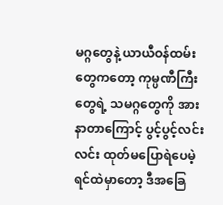မဂ္ဂတွေနဲ့ ယာယီဝန်ထမ်းတွေကတော့ ကုမ္ပဏီကြီးတွေရဲ့ သမဂ္ဂတွေကို အားနာတာကြောင့် ပွင့်ပွင့်လင်းလင်း ထုတ်မပြောရဲပေမဲ့ ရင်ထဲမှာတော့ ဒီအခြေ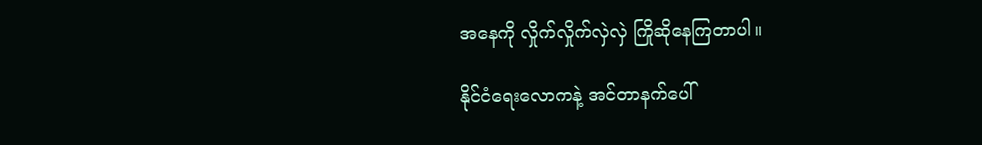အနေကို လှိုက်လှိုက်လှဲလှဲ ကြိုဆိုနေကြတာပါ။

နိုင်ငံရေးလောကနဲ့ အင်တာနက်ပေါ်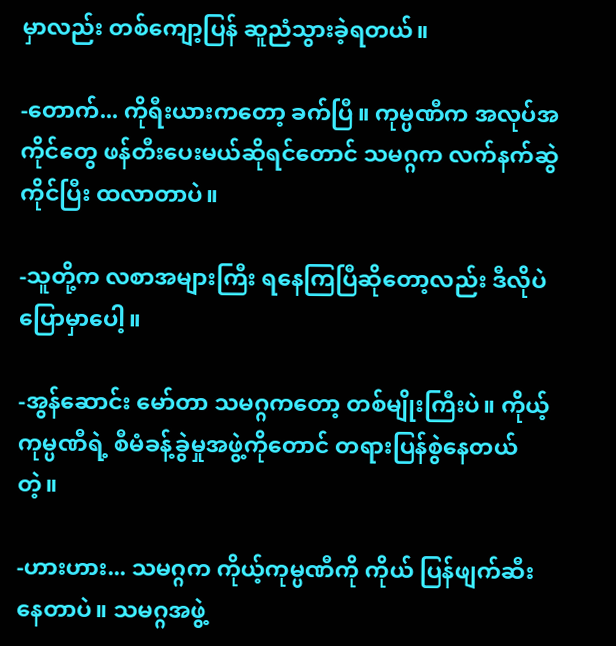မှာလည်း တစ်ကျော့ပြန် ဆူညံသွားခဲ့ရတယ်။

-တောက်... ကိုရီးယားကတော့ ခက်ပြီ။ ကုမ္ပဏီက အလုပ်အကိုင်တွေ ဖန်တီးပေးမယ်ဆိုရင်တောင် သမဂ္ဂက လက်နက်ဆွဲကိုင်ပြီး ထလာတာပဲ။

-သူတို့က လစာအများကြီး ရနေကြပြီဆိုတော့လည်း ဒီလိုပဲ ပြောမှာပေါ့။

-အွန်ဆောင်း မော်တာ သမဂ္ဂကတော့ တစ်မျိုးကြီးပဲ။ ကိုယ့်ကုမ္ပဏီရဲ့ စီမံခန့်ခွဲမှုအဖွဲ့ကိုတောင် တရားပြန်စွဲနေတယ် တဲ့။

-ဟားဟား... သမဂ္ဂက ကိုယ့်ကုမ္ပဏီကို ကိုယ် ပြန်ဖျက်ဆီးနေတာပဲ။ သမဂ္ဂအဖွဲ့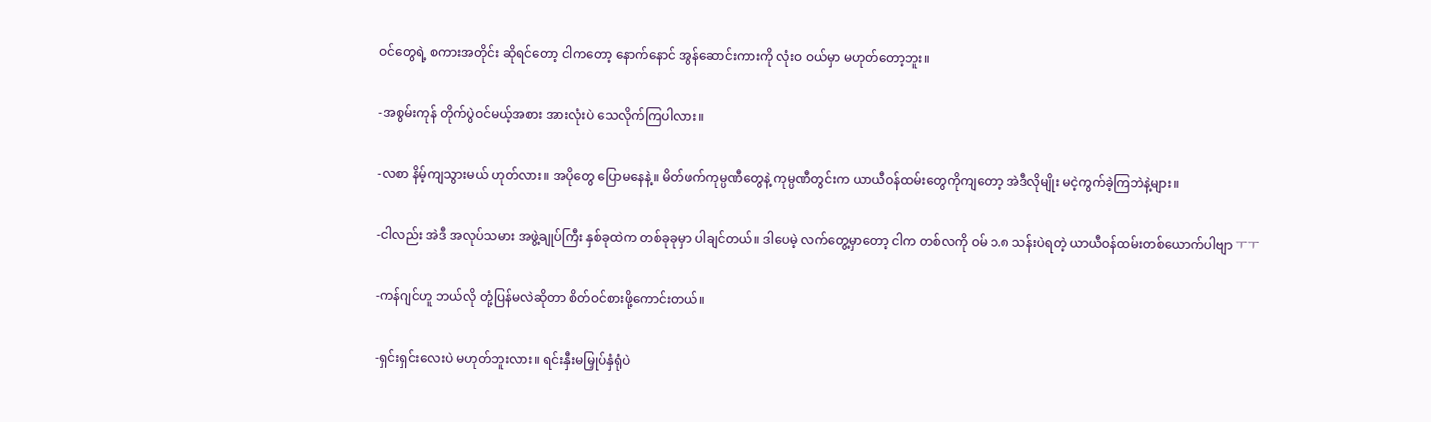ဝင်တွေရဲ့ စကားအတိုင်း ဆိုရင်တော့ ငါကတော့ နောက်နောင် အွန်ဆောင်းကားကို လုံးဝ ဝယ်မှာ မဟုတ်တော့ဘူး။

-အစွမ်းကုန် တိုက်ပွဲဝင်မယ့်အစား အားလုံးပဲ သေလိုက်ကြပါလား။

-လစာ နိမ့်ကျသွားမယ် ဟုတ်လား။ အပိုတွေ ပြောမနေနဲ့။ မိတ်ဖက်ကုမ္ပဏီတွေနဲ့ ကုမ္ပဏီတွင်းက ယာယီဝန်ထမ်းတွေကိုကျတော့ အဲဒီလိုမျိုး မငဲ့ကွက်ခဲ့ကြဘဲနဲ့များ။

-ငါလည်း အဲဒီ အလုပ်သမား အဖွဲ့ချုပ်ကြီး နှစ်ခုထဲက တစ်ခုခုမှာ ပါချင်တယ်။ ဒါပေမဲ့ လက်တွေ့မှာတော့ ငါက တစ်လကို ဝမ် ၁.၈ သန်းပဲရတဲ့ ယာယီဝန်ထမ်းတစ်ယောက်ပါဗျာ ㅜㅜ

-ကန်ဂျင်ဟူ ဘယ်လို တုံ့ပြန်မလဲဆိုတာ စိတ်ဝင်စားဖို့ကောင်းတယ်။

-ရှင်းရှင်းလေးပဲ မဟုတ်ဘူးလား။ ရင်းနှီးမမြှုပ်နှံရုံပဲ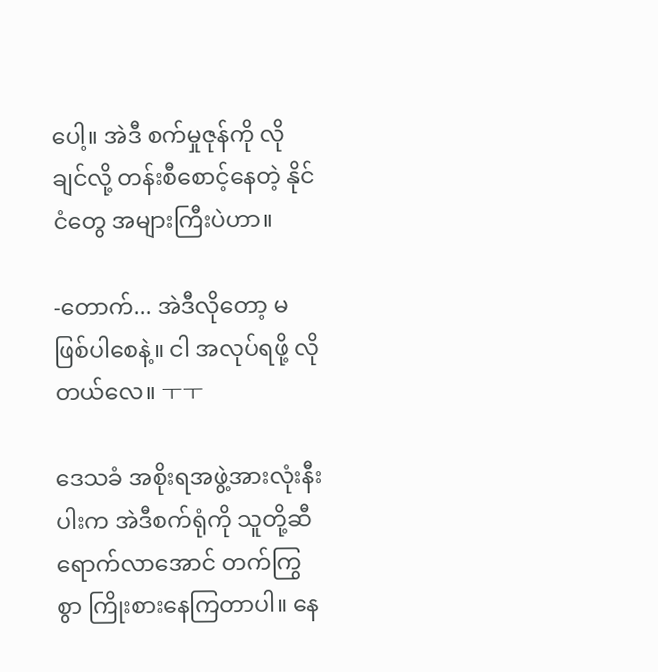ပေါ့။ အဲဒီ စက်မှုဇုန်ကို လိုချင်လို့ တန်းစီစောင့်နေတဲ့ နိုင်ငံတွေ အများကြီးပဲဟာ။

-တောက်... အဲဒီလိုတော့ မဖြစ်ပါစေနဲ့။ ငါ အလုပ်ရဖို့ လိုတယ်လေ။ ㅜㅜ

ဒေသခံ အစိုးရအဖွဲ့အားလုံးနီးပါးက အဲဒီစက်ရုံကို သူတို့ဆီ ရောက်လာအောင် တက်ကြွစွာ ကြိုးစားနေကြတာပါ။ နေ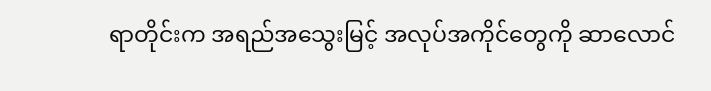ရာတိုင်းက အရည်အသွေးမြင့် အလုပ်အကိုင်တွေကို ဆာလောင်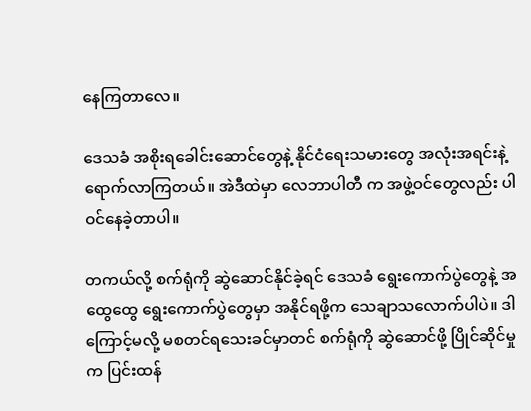နေကြတာလေ။

ဒေသခံ အစိုးရခေါင်းဆောင်တွေနဲ့ နိုင်ငံရေးသမားတွေ အလုံးအရင်းနဲ့ ရောက်လာကြတယ်။ အဲဒီထဲမှာ လေဘာပါတီ က အဖွဲ့ဝင်တွေလည်း ပါဝင်နေခဲ့တာပါ။

တကယ်လို့ စက်ရုံကို ဆွဲဆောင်နိုင်ခဲ့ရင် ဒေသခံ ရွေးကောက်ပွဲတွေနဲ့ အထွေထွေ ရွေးကောက်ပွဲတွေမှာ အနိုင်ရဖို့က သေချာသလောက်ပါပဲ။ ဒါကြောင့်မလို့ မစတင်ရသေးခင်မှာတင် စက်ရုံကို ဆွဲဆောင်ဖို့ ပြိုင်ဆိုင်မှုက ပြင်းထန်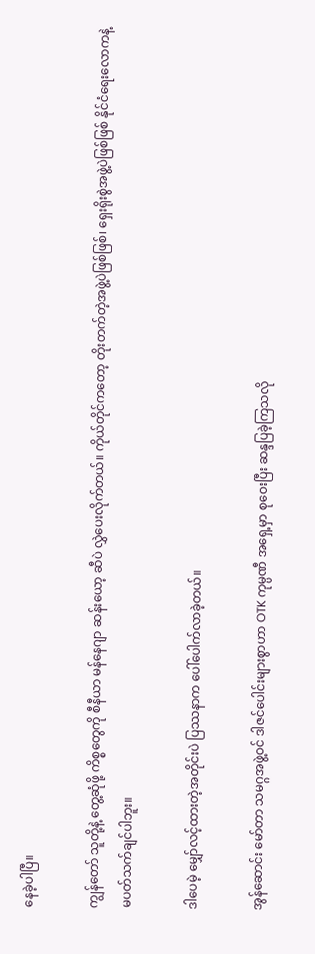နေခဲ့ပါပြီ။

ကျွန်တော် သူတို့နဲ့ တွေ့ဆုံဖို့ ကိစ္စတွေကို စီနီယာ မန်နေဂျာ ဆန်းယော့ ဆီပဲ လွှဲပေးလိုက်တယ်။ ကိုယ်တိုင်ကတော့ တိုးတက်တဲ့အဖွဲ့ပဲဖြစ်ဖြစ်၊ ရှေးရိုးစွဲအဖွဲ့ပဲဖြစ်ဖြစ် နိုင်ငံရေးလောကနဲ့ မပတ်သက်ချင်ပါဘူး။

ဒါပေမဲ့ မျှော်လင့်ထားတဲ့အတိုင်းပဲ ပြဿနာက ပေါ်ပေါက်လာခဲ့တယ်။

အွန်ဆောင်း မော်တာ သမဂ္ဂအဖွဲ့ဝင် ဒါဇင်ပေါင်းများစွာဟာ OTK ကုမ္ပဏီ အရှေ့မှာ စုဝေးပြီး ဆန္ဒပြခဲ့ကြသလို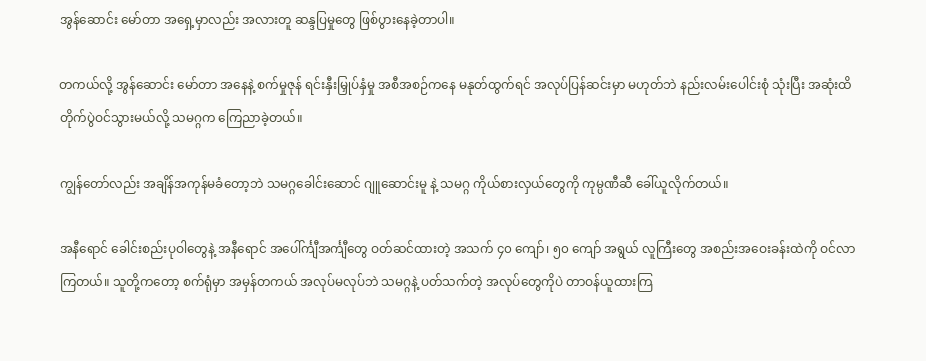အွန်ဆောင်း မော်တာ အရှေ့မှာလည်း အလားတူ ဆန္ဒပြမှုတွေ ဖြစ်ပွားနေခဲ့တာပါ။

တကယ်လို့ အွန်ဆောင်း မော်တာ အနေနဲ့ စက်မှုဇုန် ရင်းနှီးမြှုပ်နှံမှု အစီအစဉ်ကနေ မနုတ်ထွက်ရင် အလုပ်ပြန်ဆင်းမှာ မဟုတ်ဘဲ နည်းလမ်းပေါင်းစုံ သုံးပြီး အဆုံးထိ တိုက်ပွဲဝင်သွားမယ်လို့ သမဂ္ဂက ကြေညာခဲ့တယ်။

ကျွန်တော်လည်း အချိန်အကုန်မခံတော့ဘဲ သမဂ္ဂခေါင်းဆောင် ဂျူဆောင်းမူ နဲ့ သမဂ္ဂ ကိုယ်စားလှယ်တွေကို ကုမ္ပဏီဆီ ခေါ်ယူလိုက်တယ်။

အနီရောင် ခေါင်းစည်းပုဝါတွေနဲ့ အနီရောင် အပေါ်င်္ကျီအင်္ကျီတွေ ဝတ်ဆင်ထားတဲ့ အသက် ၄၀ ကျော်၊ ၅၀ ကျော် အရွယ် လူကြီးတွေ အစည်းအဝေးခန်းထဲကို ဝင်လာကြတယ်။ သူတို့ကတော့ စက်ရုံမှာ အမှန်တကယ် အလုပ်မလုပ်ဘဲ သမဂ္ဂနဲ့ ပတ်သက်တဲ့ အလုပ်တွေကိုပဲ တာဝန်ယူထားကြ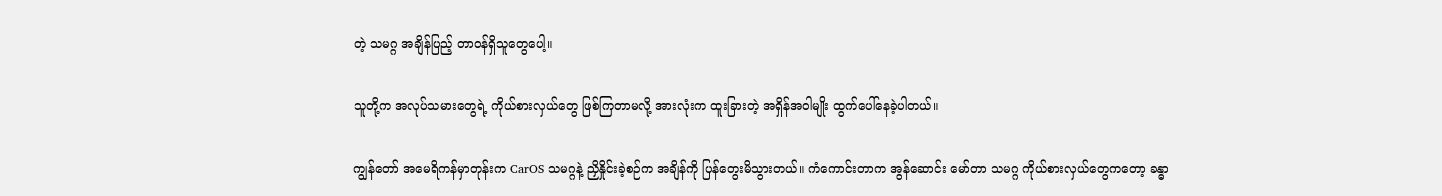တဲ့ သမဂ္ဂ အချိန်ပြည့် တာဝန်ရှိသူတွေပေါ့။

သူတို့က အလုပ်သမားတွေရဲ့ ကိုယ်စားလှယ်တွေ ဖြစ်ကြတာမလို့ အားလုံးက ထူးခြားတဲ့ အရှိန်အဝါမျိုး ထွက်ပေါ်နေခဲ့ပါတယ်။

ကျွန်တော် အမေရိကန်မှာတုန်းက CarOS သမဂ္ဂနဲ့ ညှိနှိုင်းခဲ့စဉ်က အချိန်ကို ပြန်တွေးမိသွားတယ်။ ကံကောင်းတာက အွန်ဆောင်း မော်တာ သမဂ္ဂ ကိုယ်စားလှယ်တွေကတော့ ခန္ဓာ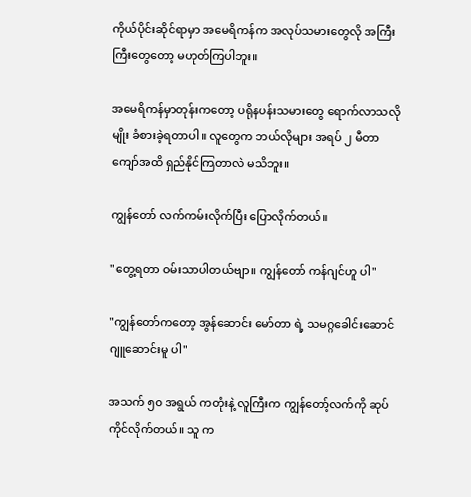ကိုယ်ပိုင်းဆိုင်ရာမှာ အမေရိကန်က အလုပ်သမားတွေလို အကြီးကြီးတွေတော့ မဟုတ်ကြပါဘူး။

အမေရိကန်မှာတုန်းကတော့ ပရိုနပန်းသမားတွေ ရောက်လာသလိုမျိုး ခံစားခဲ့ရတာပါ။ လူတွေက ဘယ်လိုများ အရပ် ၂ မီတာကျော်အထိ ရှည်နိုင်ကြတာလဲ မသိဘူး။

ကျွန်တော် လက်ကမ်းလိုက်ပြီး ပြောလိုက်တယ်။

"တွေ့ရတာ ဝမ်းသာပါတယ်ဗျာ။ ကျွန်တော် ကန်ဂျင်ဟူ ပါ"

"ကျွန်တော်ကတော့ အွန်ဆောင်း မော်တာ ရဲ့ သမဂ္ဂခေါင်းဆောင် ဂျူဆောင်းမူ ပါ"

အသက် ၅၀ အရွယ် ကတုံးနဲ့ လူကြီးက ကျွန်တော့်လက်ကို ဆုပ်ကိုင်လိုက်တယ်။ သူ က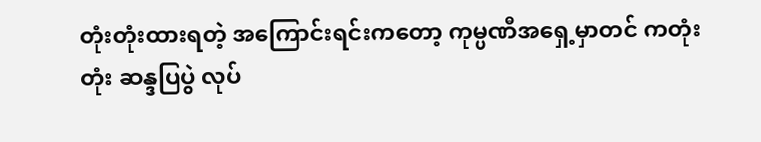တုံးတုံးထားရတဲ့ အကြောင်းရင်းကတော့ ကုမ္ပဏီအရှေ့မှာတင် ကတုံးတုံး ဆန္ဒပြပွဲ လုပ်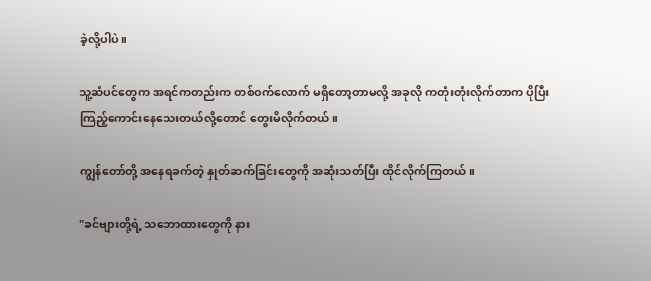ခဲ့လို့ပါပဲ။

သူ့ဆံပင်တွေက အရင်ကတည်းက တစ်ဝက်လောက် မရှိတော့တာမလို့ အခုလို ကတုံးတုံးလိုက်တာက ပိုပြီး ကြည့်ကောင်းနေသေးတယ်လို့တောင် တွေးမိလိုက်တယ်။

ကျွန်တော်တို့ အနေရခက်တဲ့ နှုတ်ဆက်ခြင်းတွေကို အဆုံးသတ်ပြီး ထိုင်လိုက်ကြတယ်။

"ခင်ဗျားတို့ရဲ့ သဘောထားတွေကို နား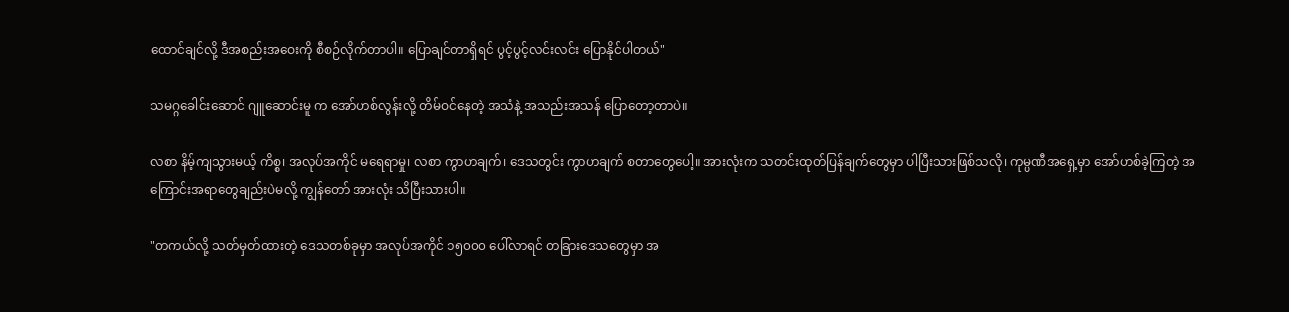ထောင်ချင်လို့ ဒီအစည်းအဝေးကို စီစဉ်လိုက်တာပါ။ ပြောချင်တာရှိရင် ပွင့်ပွင့်လင်းလင်း ပြောနိုင်ပါတယ်"

သမဂ္ဂခေါင်းဆောင် ဂျူဆောင်းမူ က အော်ဟစ်လွန်းလို့ တိမ်ဝင်နေတဲ့ အသံနဲ့ အသည်းအသန် ပြောတော့တာပဲ။

လစာ နိမ့်ကျသွားမယ့် ကိစ္စ၊ အလုပ်အကိုင် မရေရာမှု၊ လစာ ကွာဟချက်၊ ဒေသတွင်း ကွာဟချက် စတာတွေပေါ့။ အားလုံးက သတင်းထုတ်ပြန်ချက်တွေမှာ ပါပြီးသားဖြစ်သလို၊ ကုမ္ပဏီအရှေ့မှာ အော်ဟစ်ခဲ့ကြတဲ့ အကြောင်းအရာတွေချည်းပဲမလို့ ကျွန်တော် အားလုံး သိပြီးသားပါ။

"တကယ်လို့ သတ်မှတ်ထားတဲ့ ဒေသတစ်ခုမှာ အလုပ်အကိုင် ၁၅၀၀၀ ပေါ်လာရင် တခြားဒေသတွေမှာ အ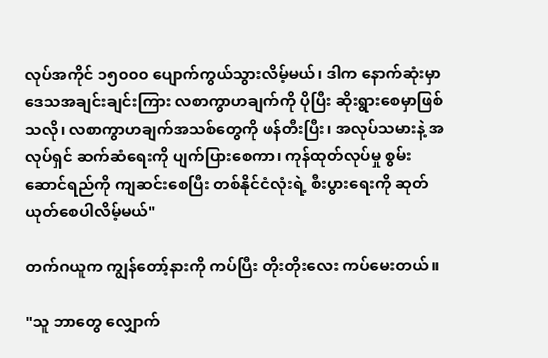လုပ်အကိုင် ၁၅၀၀၀ ပျောက်ကွယ်သွားလိမ့်မယ်၊ ဒါက နောက်ဆုံးမှာ ဒေသအချင်းချင်းကြား လစာကွာဟချက်ကို ပိုပြီး ဆိုးရွားစေမှာဖြစ်သလို၊ လစာကွာဟချက်အသစ်တွေကို ဖန်တီးပြီး၊ အလုပ်သမားနဲ့ အလုပ်ရှင် ဆက်ဆံရေးကို ပျက်ပြားစေကာ၊ ကုန်ထုတ်လုပ်မှု စွမ်းဆောင်ရည်ကို ကျဆင်းစေပြီး တစ်နိုင်ငံလုံးရဲ့ စီးပွားရေးကို ဆုတ်ယုတ်စေပါလိမ့်မယ်"

တက်ဂယူက ကျွန်တော့်နားကို ကပ်ပြီး တိုးတိုးလေး ကပ်မေးတယ်။

"သူ ဘာတွေ လျှောက်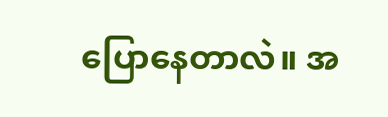ပြောနေတာလဲ။ အ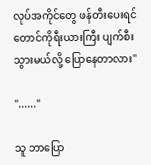လုပ်အကိုင်တွေ ဖန်တီးပေးရင် တောင်ကိုရီးယားကြီး ပျက်စီးသွားမယ်လို့ ပြောနေတာလား"

"......"

သူ ဘာပြော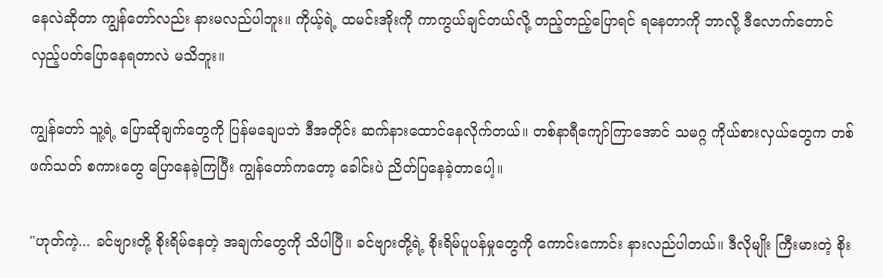နေလဲဆိုတာ ကျွန်တော်လည်း နားမလည်ပါဘူး။ ကိုယ့်ရဲ့ ထမင်းအိုးကို ကာကွယ်ချင်တယ်လို့ တည့်တည့်ပြောရင် ရနေတာကို ဘာလို့ ဒီလောက်တောင် လှည့်ပတ်ပြောနေရတာလဲ မသိဘူး။

ကျွန်တော် သူ့ရဲ့ ပြောဆိုချက်တွေကို ပြန်မချေပဘဲ ဒီအတိုင်း ဆက်နားထောင်နေလိုက်တယ်။ တစ်နာရီကျော်ကြာအောင် သမဂ္ဂ ကိုယ်စားလှယ်တွေက တစ်ဖက်သတ် စကားတွေ ပြောနေခဲ့ကြပြီး ကျွန်တော်ကတော့ ခေါင်းပဲ ညိတ်ပြနေခဲ့တာပေါ့။

"ဟုတ်ကဲ့... ခင်ဗျားတို့ စိုးရိမ်နေတဲ့ အချက်တွေကို သိပါပြီ။ ခင်ဗျားတို့ရဲ့ စိုးရိမ်ပူပန်မှုတွေကို ကောင်းကောင်း နားလည်ပါတယ်။ ဒီလိုမျိုး ကြီးမားတဲ့ စိုး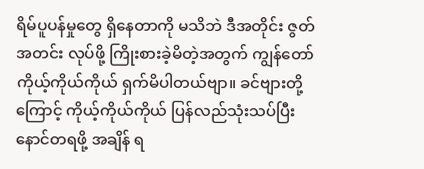ရိမ်ပူပန်မှုတွေ ရှိနေတာကို မသိဘဲ ဒီအတိုင်း ဇွတ်အတင်း လုပ်ဖို့ ကြိုးစားခဲ့မိတဲ့အတွက် ကျွန်တော် ကိုယ့်ကိုယ်ကိုယ် ရှက်မိပါတယ်ဗျာ။ ခင်ဗျားတို့ကြောင့် ကိုယ့်ကိုယ်ကိုယ် ပြန်လည်သုံးသပ်ပြီး နောင်တရဖို့ အချိန် ရ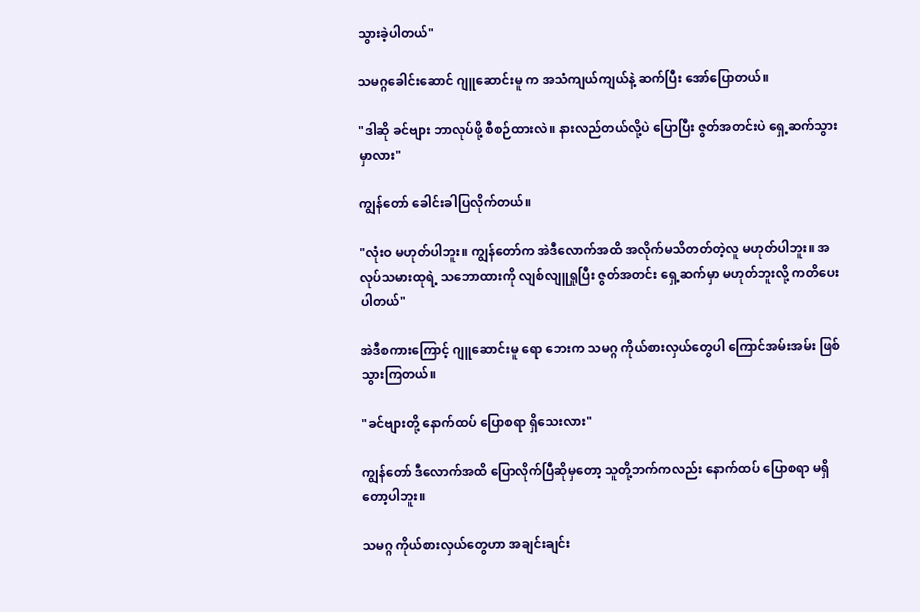သွားခဲ့ပါတယ်"

သမဂ္ဂခေါင်းဆောင် ဂျူဆောင်းမူ က အသံကျယ်ကျယ်နဲ့ ဆက်ပြီး အော်ပြောတယ်။

"ဒါဆို ခင်ဗျား ဘာလုပ်ဖို့ စီစဉ်ထားလဲ။ နားလည်တယ်လို့ပဲ ပြောပြီး ဇွတ်အတင်းပဲ ရှေ့ဆက်သွားမှာလား"

ကျွန်တော် ခေါင်းခါပြလိုက်တယ်။

"လုံးဝ မဟုတ်ပါဘူး။ ကျွန်တော်က အဲဒီလောက်အထိ အလိုက်မသိတတ်တဲ့လူ မဟုတ်ပါဘူး။ အလုပ်သမားထုရဲ့ သဘောထားကို လျစ်လျူရှုပြီး ဇွတ်အတင်း ရှေ့ဆက်မှာ မဟုတ်ဘူးလို့ ကတိပေးပါတယ်"

အဲဒီစကားကြောင့် ဂျူဆောင်းမူ ရော ဘေးက သမဂ္ဂ ကိုယ်စားလှယ်တွေပါ ကြောင်အမ်းအမ်း ဖြစ်သွားကြတယ်။

"ခင်ဗျားတို့ နောက်ထပ် ပြောစရာ ရှိသေးလား"

ကျွန်တော် ဒီလောက်အထိ ပြောလိုက်ပြီဆိုမှတော့ သူတို့ဘက်ကလည်း နောက်ထပ် ပြောစရာ မရှိတော့ပါဘူး။

သမဂ္ဂ ကိုယ်စားလှယ်တွေဟာ အချင်းချင်း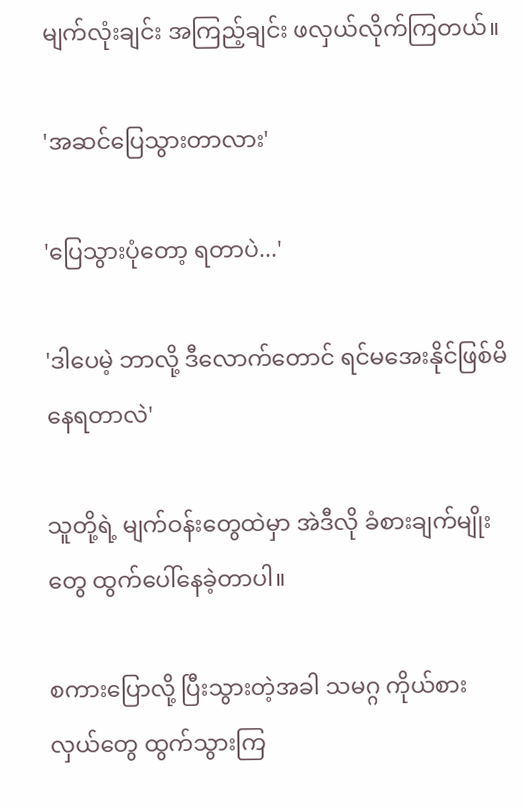မျက်လုံးချင်း အကြည့်ချင်း ဖလှယ်လိုက်ကြတယ်။

'အဆင်ပြေသွားတာလား'

'ပြေသွားပုံတော့ ရတာပဲ...'

'ဒါပေမဲ့ ဘာလို့ ဒီလောက်တောင် ရင်မအေးနိုင်ဖြစ်မိနေရတာလဲ'

သူတို့ရဲ့ မျက်ဝန်းတွေထဲမှာ အဲဒီလို ခံစားချက်မျိုးတွေ ထွက်ပေါ်နေခဲ့တာပါ။

စကားပြောလို့ ပြီးသွားတဲ့အခါ သမဂ္ဂ ကိုယ်စားလှယ်တွေ ထွက်သွားကြ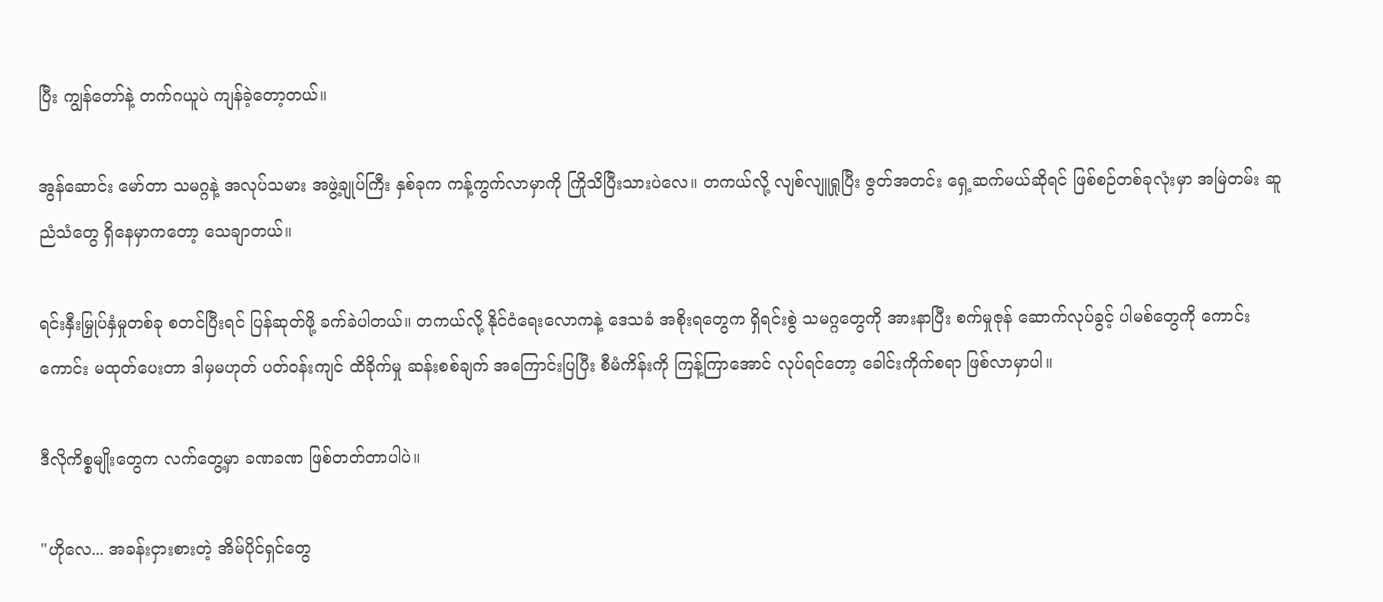ပြီး ကျွန်တော်နဲ့ တက်ဂယူပဲ ကျန်ခဲ့တော့တယ်။

အွန်ဆောင်း မော်တာ သမဂ္ဂနဲ့ အလုပ်သမား အဖွဲ့ချုပ်ကြီး နှစ်ခုက ကန့်ကွက်လာမှာကို ကြိုသိပြီးသားပဲလေ။ တကယ်လို့ လျစ်လျူရှုပြီး ဇွတ်အတင်း ရှေ့ဆက်မယ်ဆိုရင် ဖြစ်စဉ်တစ်ခုလုံးမှာ အမြဲတမ်း ဆူညံသံတွေ ရှိနေမှာကတော့ သေချာတယ်။

ရင်းနှီးမြှုပ်နှံမှုတစ်ခု စတင်ပြီးရင် ပြန်ဆုတ်ဖို့ ခက်ခဲပါတယ်။ တကယ်လို့ နိုင်ငံရေးလောကနဲ့ ဒေသခံ အစိုးရတွေက ရှိရင်းစွဲ သမဂ္ဂတွေကို အားနာပြီး စက်မှုဇုန် ဆောက်လုပ်ခွင့် ပါမစ်တွေကို ကောင်းကောင်း မထုတ်ပေးတာ ဒါမှမဟုတ် ပတ်ဝန်းကျင် ထိခိုက်မှု ဆန်းစစ်ချက် အကြောင်းပြပြီး စီမံကိန်းကို ကြန့်ကြာအောင် လုပ်ရင်တော့ ခေါင်းကိုက်စရာ ဖြစ်လာမှာပါ။

ဒီလိုကိစ္စမျိုးတွေက လက်တွေ့မှာ ခဏခဏ ဖြစ်တတ်တာပါပဲ။

"ဟိုလေ... အခန်းငှားစားတဲ့ အိမ်ပိုင်ရှင်တွေ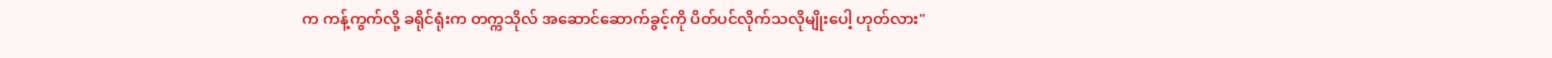က ကန့်ကွက်လို့ ခရိုင်ရုံးက တက္ကသိုလ် အဆောင်ဆောက်ခွင့်ကို ပိတ်ပင်လိုက်သလိုမျိုးပေါ့ ဟုတ်လား"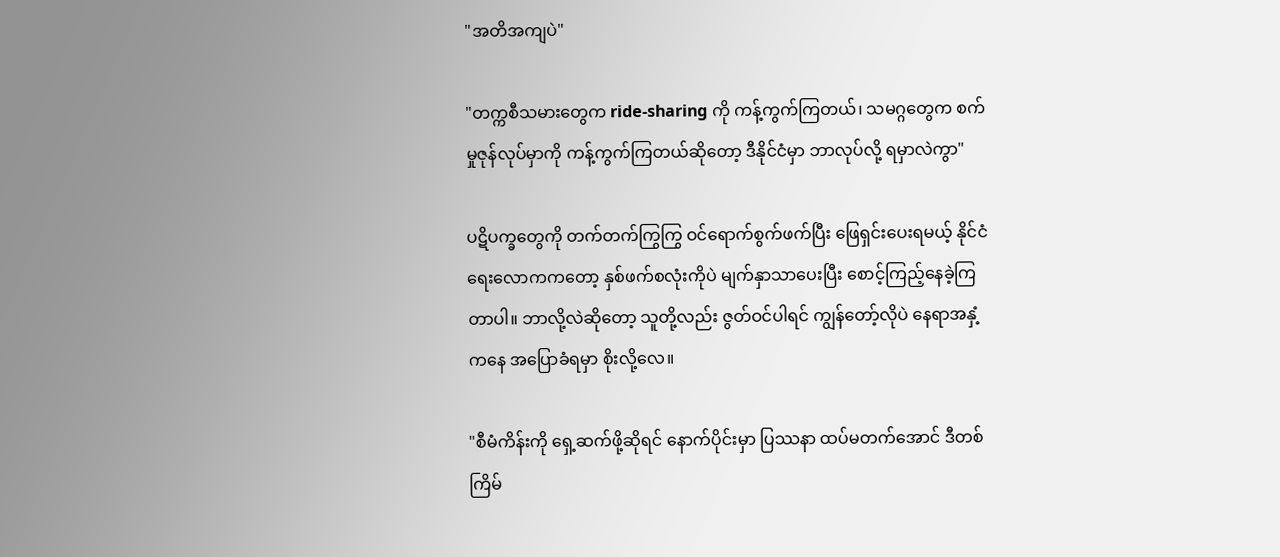"အတိအကျပဲ"

"တက္ကစီသမားတွေက ride-sharing ကို ကန့်ကွက်ကြတယ်၊ သမဂ္ဂတွေက စက်မှုဇုန်လုပ်မှာကို ကန့်ကွက်ကြတယ်ဆိုတော့ ဒီနိုင်ငံမှာ ဘာလုပ်လို့ ရမှာလဲကွာ"

ပဋိပက္ခတွေကို တက်တက်ကြွကြွ ဝင်ရောက်စွက်ဖက်ပြီး ဖြေရှင်းပေးရမယ့် နိုင်ငံရေးလောကကတော့ နှစ်ဖက်စလုံးကိုပဲ မျက်နှာသာပေးပြီး စောင့်ကြည့်နေခဲ့ကြတာပါ။ ဘာလို့လဲဆိုတော့ သူတို့လည်း ဇွတ်ဝင်ပါရင် ကျွန်တော့်လိုပဲ နေရာအနှံ့ကနေ အပြောခံရမှာ စိုးလို့လေ။

"စီမံကိန်းကို ရှေ့ဆက်ဖို့ဆိုရင် နောက်ပိုင်းမှာ ပြဿနာ ထပ်မတက်အောင် ဒီတစ်ကြိမ်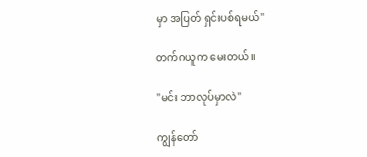မှာ အပြတ် ရှင်းပစ်ရမယ်"

တက်ဂယူက မေးတယ်။

"မင်း ဘာလုပ်မှာလဲ"

ကျွန်တော်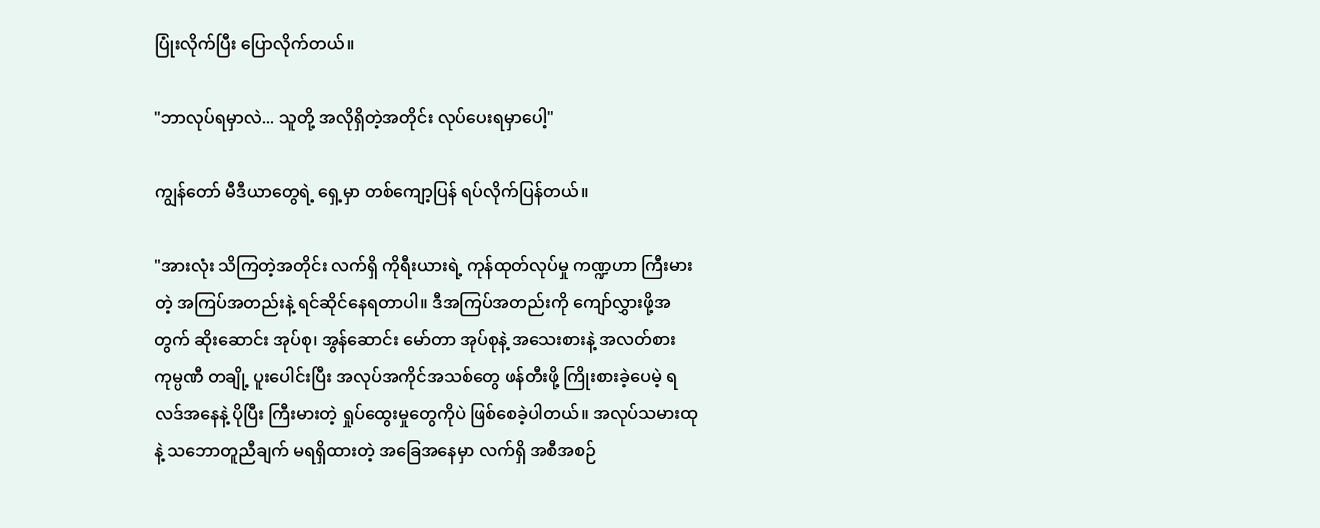ပြုံးလိုက်ပြီး ပြောလိုက်တယ်။

"ဘာလုပ်ရမှာလဲ... သူတို့ အလိုရှိတဲ့အတိုင်း လုပ်ပေးရမှာပေါ့"

ကျွန်တော် မီဒီယာတွေရဲ့ ရှေ့မှာ တစ်ကျော့ပြန် ရပ်လိုက်ပြန်တယ်။

"အားလုံး သိကြတဲ့အတိုင်း လက်ရှိ ကိုရီးယားရဲ့ ကုန်ထုတ်လုပ်မှု ကဏ္ဍဟာ ကြီးမားတဲ့ အကြပ်အတည်းနဲ့ ရင်ဆိုင်နေရတာပါ။ ဒီအကြပ်အတည်းကို ကျော်လွှားဖို့အတွက် ဆိုးဆောင်း အုပ်စု၊ အွန်ဆောင်း မော်တာ အုပ်စုနဲ့ အသေးစားနဲ့ အလတ်စား ကုမ္ပဏီ တချို့ ပူးပေါင်းပြီး အလုပ်အကိုင်အသစ်တွေ ဖန်တီးဖို့ ကြိုးစားခဲ့ပေမဲ့ ရလဒ်အနေနဲ့ ပိုပြီး ကြီးမားတဲ့ ရှုပ်ထွေးမှုတွေကိုပဲ ဖြစ်စေခဲ့ပါတယ်။ အလုပ်သမားထုနဲ့ သဘောတူညီချက် မရရှိထားတဲ့ အခြေအနေမှာ လက်ရှိ အစီအစဉ်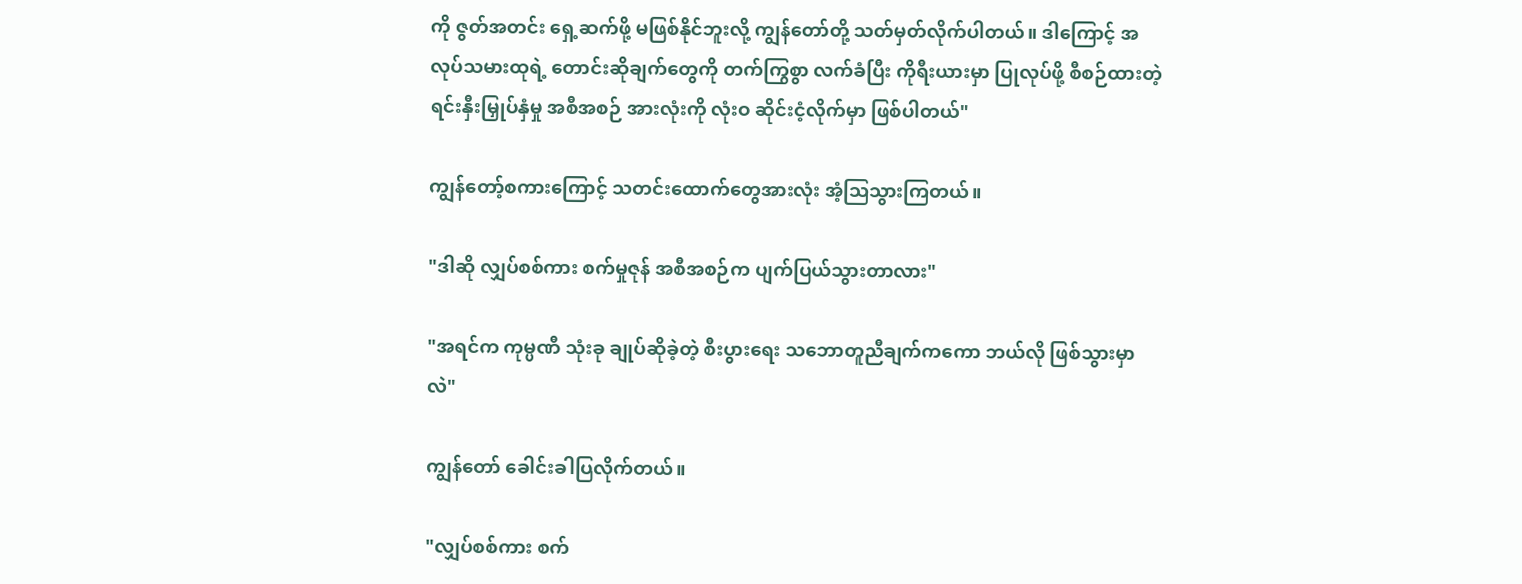ကို ဇွတ်အတင်း ရှေ့ဆက်ဖို့ မဖြစ်နိုင်ဘူးလို့ ကျွန်တော်တို့ သတ်မှတ်လိုက်ပါတယ်။ ဒါကြောင့် အလုပ်သမားထုရဲ့ တောင်းဆိုချက်တွေကို တက်ကြွစွာ လက်ခံပြီး ကိုရီးယားမှာ ပြုလုပ်ဖို့ စီစဉ်ထားတဲ့ ရင်းနှီးမြှုပ်နှံမှု အစီအစဉ် အားလုံးကို လုံးဝ ဆိုင်းငံ့လိုက်မှာ ဖြစ်ပါတယ်"

ကျွန်တော့်စကားကြောင့် သတင်းထောက်တွေအားလုံး အံ့ဩသွားကြတယ်။

"ဒါဆို လျှပ်စစ်ကား စက်မှုဇုန် အစီအစဉ်က ပျက်ပြယ်သွားတာလား"

"အရင်က ကုမ္ပဏီ သုံးခု ချုပ်ဆိုခဲ့တဲ့ စီးပွားရေး သဘောတူညီချက်ကကော ဘယ်လို ဖြစ်သွားမှာလဲ"

ကျွန်တော် ခေါင်းခါပြလိုက်တယ်။

"လျှပ်စစ်ကား စက်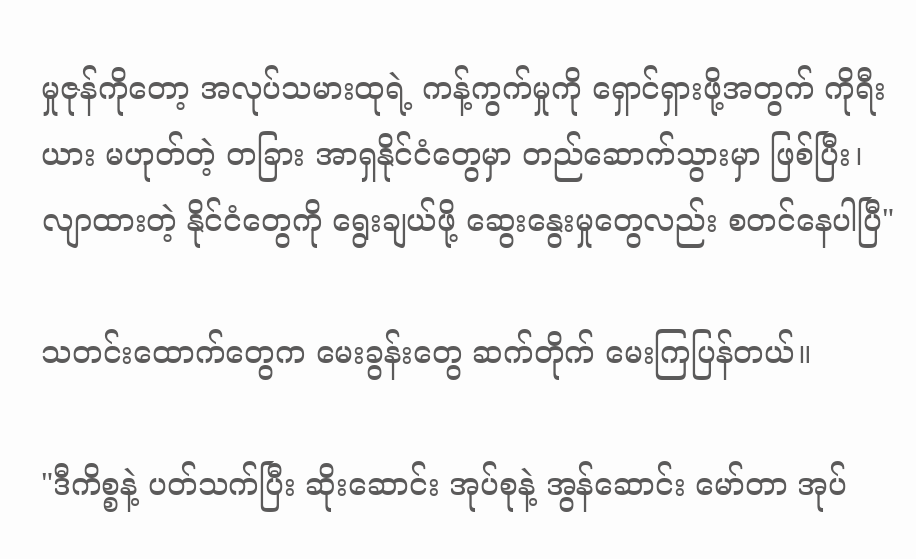မှုဇုန်ကိုတော့ အလုပ်သမားထုရဲ့ ကန့်ကွက်မှုကို ရှောင်ရှားဖို့အတွက် ကိုရီးယား မဟုတ်တဲ့ တခြား အာရှနိုင်ငံတွေမှာ တည်ဆောက်သွားမှာ ဖြစ်ပြီး၊ လျာထားတဲ့ နိုင်ငံတွေကို ရွေးချယ်ဖို့ ဆွေးနွေးမှုတွေလည်း စတင်နေပါပြီ"

သတင်းထောက်တွေက မေးခွန်းတွေ ဆက်တိုက် မေးကြပြန်တယ်။

"ဒီကိစ္စနဲ့ ပတ်သက်ပြီး ဆိုးဆောင်း အုပ်စုနဲ့ အွန်ဆောင်း မော်တာ အုပ်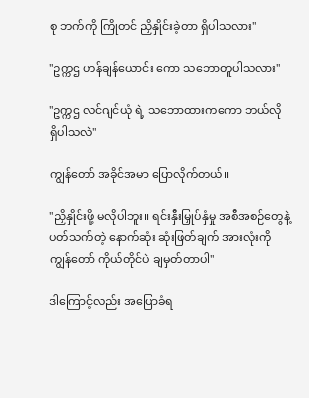စု ဘက်ကို ကြိုတင် ညှိနှိုင်းခဲ့တာ ရှိပါသလား"

"ဥက္ကဌ ဟန်ချန်ယောင်း ကော သဘောတူပါသလား"

"ဥက္ကဌ လင်ဂျင်ယုံ ရဲ့ သဘောထားကကော ဘယ်လို ရှိပါသလဲ"

ကျွန်တော် အခိုင်အမာ ပြောလိုက်တယ်။

"ညှိနှိုင်းဖို့ မလိုပါဘူး။ ရင်းနှီးမြှုပ်နှံမှု အစီအစဉ်တွေနဲ့ ပတ်သက်တဲ့ နောက်ဆုံး ဆုံးဖြတ်ချက် အားလုံးကို ကျွန်တော် ကိုယ်တိုင်ပဲ ချမှတ်တာပါ"

ဒါကြောင့်လည်း အပြောခံရ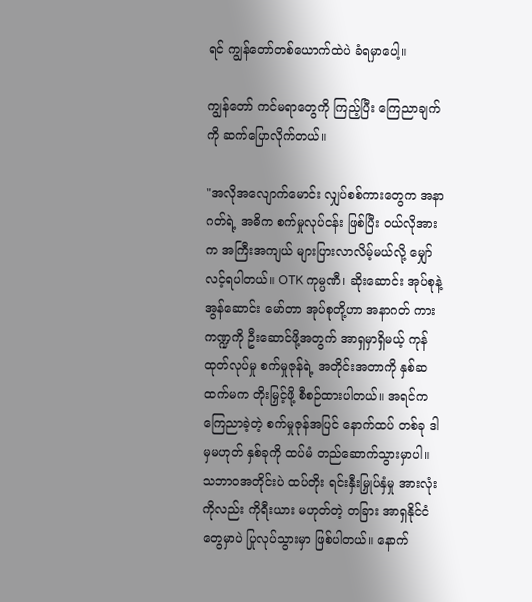ရင် ကျွန်တော်တစ်ယောက်ထဲပဲ ခံရမှာပေါ့။

ကျွန်တော် ကင်မရာတွေကို ကြည့်ပြီး ကြေညာချက်ကို ဆက်ပြောလိုက်တယ်။

"အလိုအလျောက်မောင်း လျှပ်စစ်ကားတွေက အနာဂတ်ရဲ့ အဓိက စက်မှုလုပ်ငန်း ဖြစ်ပြီး ဝယ်လိုအားက အကြီးအကျယ် များပြားလာလိမ့်မယ်လို့ မျှော်လင့်ရပါတယ်။ OTK ကုမ္ပဏီ၊ ဆိုးဆောင်း အုပ်စုနဲ့ အွန်ဆောင်း မော်တာ အုပ်စုတို့ဟာ အနာဂတ် ကားကဏ္ဍကို ဦးဆောင်ဖို့အတွက် အာရှမှာရှိမယ့် ကုန်ထုတ်လုပ်မှု စက်မှုဇုန်ရဲ့ အတိုင်းအတာကို နှစ်ဆထက်မက တိုးမြှင့်ဖို့ စီစဉ်ထားပါတယ်။ အရင်က ကြေညာခဲ့တဲ့ စက်မှုဇုန်အပြင် နောက်ထပ် တစ်ခု ဒါမှမဟုတ် နှစ်ခုကို ထပ်မံ တည်ဆောက်သွားမှာပါ။ သဘာဝအတိုင်းပဲ ထပ်တိုး ရင်းနှီးမြှုပ်နှံမှု အားလုံးကိုလည်း ကိုရီးယား မဟုတ်တဲ့ တခြား အာရှနိုင်ငံတွေမှာပဲ ပြုလုပ်သွားမှာ ဖြစ်ပါတယ်။ နောက်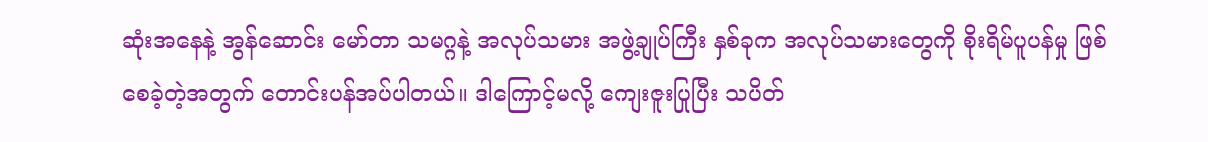ဆုံးအနေနဲ့ အွန်ဆောင်း မော်တာ သမဂ္ဂနဲ့ အလုပ်သမား အဖွဲ့ချုပ်ကြီး နှစ်ခုက အလုပ်သမားတွေကို စိုးရိမ်ပူပန်မှု ဖြစ်စေခဲ့တဲ့အတွက် တောင်းပန်အပ်ပါတယ်။ ဒါကြောင့်မလို့ ကျေးဇူးပြုပြီး သပိတ်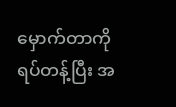မှောက်တာကို ရပ်တန့်ပြီး အ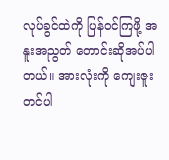လုပ်ခွင်ထဲကို ပြန်ဝင်ကြဖို့ အနူးအညွတ် တောင်းဆိုအပ်ပါတယ်။ အားလုံးကို ကျေးဇူးတင်ပါ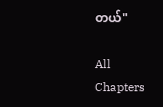တယ်"

All Chapters